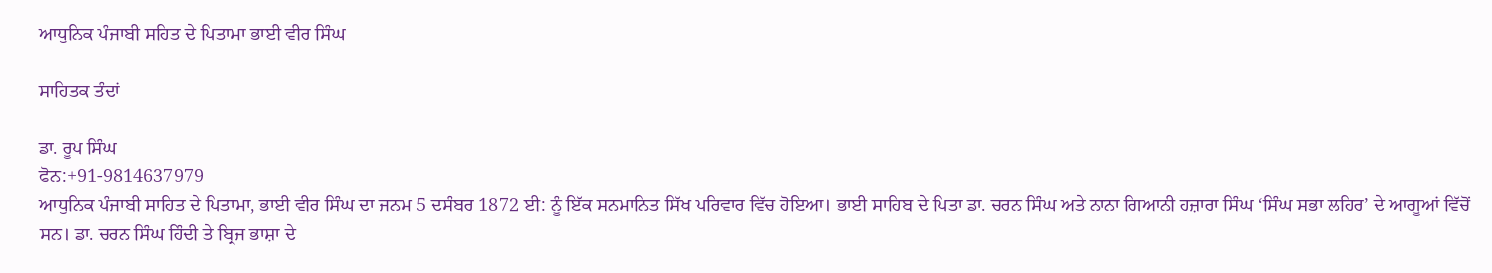ਆਧੁਨਿਕ ਪੰਜਾਬੀ ਸਹਿਤ ਦੇ ਪਿਤਾਮਾ ਭਾਈ ਵੀਰ ਸਿੰਘ

ਸਾਹਿਤਕ ਤੰਦਾਂ

ਡਾ. ਰੂਪ ਸਿੰਘ
ਫੋਨ:+91-9814637979
ਆਧੁਨਿਕ ਪੰਜਾਬੀ ਸਾਹਿਤ ਦੇ ਪਿਤਾਮਾ, ਭਾਈ ਵੀਰ ਸਿੰਘ ਦਾ ਜਨਮ 5 ਦਸੰਬਰ 1872 ਈ: ਨੂੰ ਇੱਕ ਸਨਮਾਨਿਤ ਸਿੱਖ ਪਰਿਵਾਰ ਵਿੱਚ ਹੋਇਆ। ਭਾਈ ਸਾਹਿਬ ਦੇ ਪਿਤਾ ਡਾ. ਚਰਨ ਸਿੰਘ ਅਤੇ ਨਾਨਾ ਗਿਆਨੀ ਹਜ਼ਾਰਾ ਸਿੰਘ ‘ਸਿੰਘ ਸਭਾ ਲਹਿਰ’ ਦੇ ਆਗੂਆਂ ਵਿੱਚੋਂ ਸਨ। ਡਾ. ਚਰਨ ਸਿੰਘ ਹਿੰਦੀ ਤੇ ਬ੍ਰਿਜ ਭਾਸ਼ਾ ਦੇ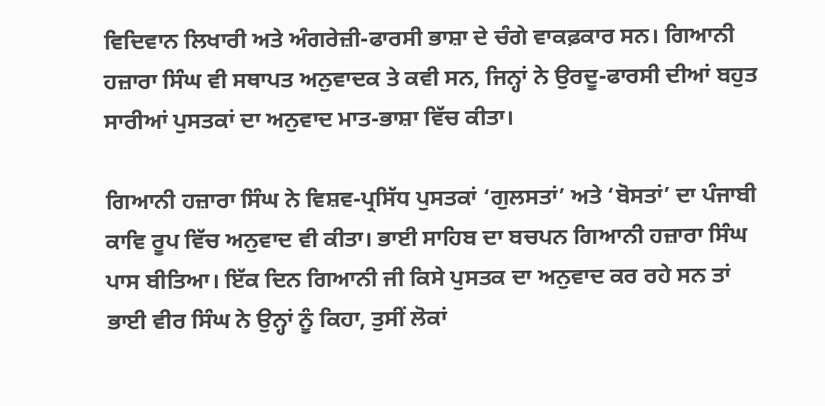ਵਿਦਿਵਾਨ ਲਿਖਾਰੀ ਅਤੇ ਅੰਗਰੇਜ਼ੀ-ਫਾਰਸੀ ਭਾਸ਼ਾ ਦੇ ਚੰਗੇ ਵਾਕਫ਼ਕਾਰ ਸਨ। ਗਿਆਨੀ ਹਜ਼ਾਰਾ ਸਿੰਘ ਵੀ ਸਥਾਪਤ ਅਨੁਵਾਦਕ ਤੇ ਕਵੀ ਸਨ, ਜਿਨ੍ਹਾਂ ਨੇ ਉਰਦੂ-ਫਾਰਸੀ ਦੀਆਂ ਬਹੁਤ ਸਾਰੀਆਂ ਪੁਸਤਕਾਂ ਦਾ ਅਨੁਵਾਦ ਮਾਤ-ਭਾਸ਼ਾ ਵਿੱਚ ਕੀਤਾ।

ਗਿਆਨੀ ਹਜ਼ਾਰਾ ਸਿੰਘ ਨੇ ਵਿਸ਼ਵ-ਪ੍ਰਸਿੱਧ ਪੁਸਤਕਾਂ ‘ਗੁਲਸਤਾਂ’ ਅਤੇ ‘ਬੋਸਤਾਂ’ ਦਾ ਪੰਜਾਬੀ ਕਾਵਿ ਰੂਪ ਵਿੱਚ ਅਨੁਵਾਦ ਵੀ ਕੀਤਾ। ਭਾਈ ਸਾਹਿਬ ਦਾ ਬਚਪਨ ਗਿਆਨੀ ਹਜ਼ਾਰਾ ਸਿੰਘ ਪਾਸ ਬੀਤਿਆ। ਇੱਕ ਦਿਨ ਗਿਆਨੀ ਜੀ ਕਿਸੇ ਪੁਸਤਕ ਦਾ ਅਨੁਵਾਦ ਕਰ ਰਹੇ ਸਨ ਤਾਂ ਭਾਈ ਵੀਰ ਸਿੰਘ ਨੇ ਉਨ੍ਹਾਂ ਨੂੰ ਕਿਹਾ, ਤੁਸੀਂ ਲੋਕਾਂ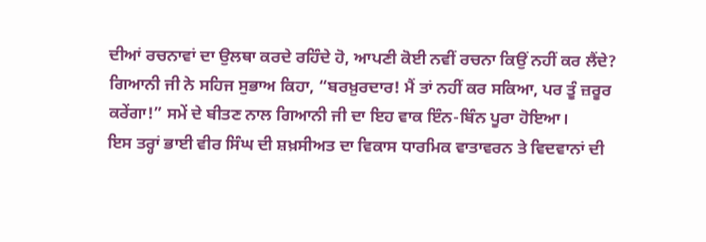ਦੀਆਂ ਰਚਨਾਵਾਂ ਦਾ ਉਲਥਾ ਕਰਦੇ ਰਹਿੰਦੇ ਹੋ, ਆਪਣੀ ਕੋਈ ਨਵੀਂ ਰਚਨਾ ਕਿਉਂ ਨਹੀਂ ਕਰ ਲੈਂਦੇ? ਗਿਆਨੀ ਜੀ ਨੇ ਸਹਿਜ ਸੁਭਾਅ ਕਿਹਾ, “ਬਰਖ਼ੁਰਦਾਰ! ਮੈਂ ਤਾਂ ਨਹੀਂ ਕਰ ਸਕਿਆ, ਪਰ ਤੂੰ ਜ਼ਰੂਰ ਕਰੇਂਗਾ!” ਸਮੇਂ ਦੇ ਬੀਤਣ ਨਾਲ ਗਿਆਨੀ ਜੀ ਦਾ ਇਹ ਵਾਕ ਇੰਨ-ਬਿੰਨ ਪੂਰਾ ਹੋਇਆ।
ਇਸ ਤਰ੍ਹਾਂ ਭਾਈ ਵੀਰ ਸਿੰਘ ਦੀ ਸ਼ਖ਼ਸੀਅਤ ਦਾ ਵਿਕਾਸ ਧਾਰਮਿਕ ਵਾਤਾਵਰਨ ਤੇ ਵਿਦਵਾਨਾਂ ਦੀ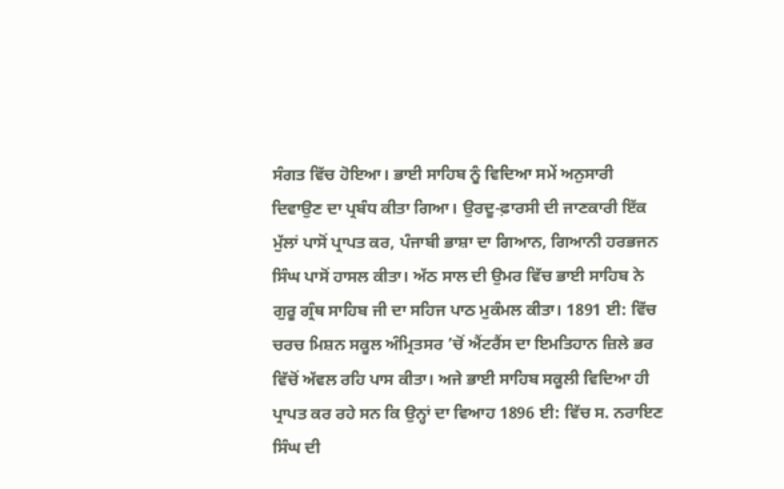ਸੰਗਤ ਵਿੱਚ ਹੋਇਆ। ਭਾਈ ਸਾਹਿਬ ਨੂੰ ਵਿਦਿਆ ਸਮੇਂ ਅਨੁਸਾਰੀ ਦਿਵਾਉਣ ਦਾ ਪ੍ਰਬੰਧ ਕੀਤਾ ਗਿਆ। ਉਰਦੂ-ਫ਼ਾਰਸੀ ਦੀ ਜਾਣਕਾਰੀ ਇੱਕ ਮੁੱਲਾਂ ਪਾਸੋਂ ਪ੍ਰਾਪਤ ਕਰ, ਪੰਜਾਬੀ ਭਾਸ਼ਾ ਦਾ ਗਿਆਨ, ਗਿਆਨੀ ਹਰਭਜਨ ਸਿੰਘ ਪਾਸੋਂ ਹਾਸਲ ਕੀਤਾ। ਅੱਠ ਸਾਲ ਦੀ ਉਮਰ ਵਿੱਚ ਭਾਈ ਸਾਹਿਬ ਨੇ ਗੁਰੂ ਗ੍ਰੰਥ ਸਾਹਿਬ ਜੀ ਦਾ ਸਹਿਜ ਪਾਠ ਮੁਕੰਮਲ ਕੀਤਾ। 1891 ਈ: ਵਿੱਚ ਚਰਚ ਮਿਸ਼ਨ ਸਕੂਲ ਅੰਮ੍ਰਿਤਸਰ ’ਚੋਂ ਐਂਟਰੈਂਸ ਦਾ ਇਮਤਿਹਾਨ ਜ਼ਿਲੇ ਭਰ ਵਿੱਚੋਂ ਅੱਵਲ ਰਹਿ ਪਾਸ ਕੀਤਾ। ਅਜੇ ਭਾਈ ਸਾਹਿਬ ਸਕੂਲੀ ਵਿਦਿਆ ਹੀ ਪ੍ਰਾਪਤ ਕਰ ਰਹੇ ਸਨ ਕਿ ਉਨ੍ਹਾਂ ਦਾ ਵਿਆਹ 1896 ਈ: ਵਿੱਚ ਸ. ਨਰਾਇਣ ਸਿੰਘ ਦੀ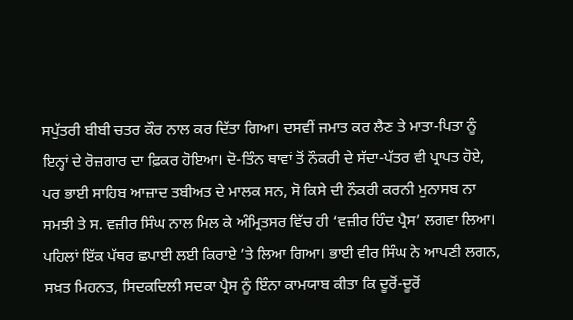ਸਪੁੱਤਰੀ ਬੀਬੀ ਚਤਰ ਕੌਰ ਨਾਲ ਕਰ ਦਿੱਤਾ ਗਿਆ। ਦਸਵੀਂ ਜਮਾਤ ਕਰ ਲੈਣ ਤੇ ਮਾਤਾ-ਪਿਤਾ ਨੂੰ ਇਨ੍ਹਾਂ ਦੇ ਰੋਜ਼ਗਾਰ ਦਾ ਫ਼ਿਕਰ ਹੋਇਆ। ਦੋ-ਤਿੰਨ ਥਾਵਾਂ ਤੋਂ ਨੌਕਰੀ ਦੇ ਸੱਦਾ-ਪੱਤਰ ਵੀ ਪ੍ਰਾਪਤ ਹੋਏ, ਪਰ ਭਾਈ ਸਾਹਿਬ ਆਜ਼ਾਦ ਤਬੀਅਤ ਦੇ ਮਾਲਕ ਸਨ, ਸੋ ਕਿਸੇ ਦੀ ਨੌਕਰੀ ਕਰਨੀ ਮੁਨਾਸਬ ਨਾ ਸਮਝੀ ਤੇ ਸ. ਵਜ਼ੀਰ ਸਿੰਘ ਨਾਲ ਮਿਲ ਕੇ ਅੰਮ੍ਰਿਤਸਰ ਵਿੱਚ ਹੀ ‘ਵਜ਼ੀਰ ਹਿੰਦ ਪ੍ਰੈਸ’ ਲਗਵਾ ਲਿਆ। ਪਹਿਲਾਂ ਇੱਕ ਪੱਥਰ ਛਪਾਈ ਲਈ ਕਿਰਾਏ ’ਤੇ ਲਿਆ ਗਿਆ। ਭਾਈ ਵੀਰ ਸਿੰਘ ਨੇ ਆਪਣੀ ਲਗਨ, ਸਖ਼ਤ ਮਿਹਨਤ, ਸਿਦਕਦਿਲੀ ਸਦਕਾ ਪ੍ਰੈਸ ਨੂੰ ਇੰਨਾ ਕਾਮਯਾਬ ਕੀਤਾ ਕਿ ਦੂਰੋਂ-ਦੂਰੋਂ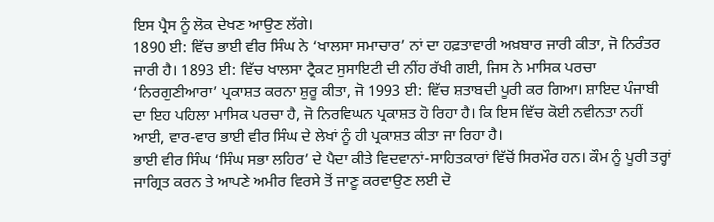ਇਸ ਪ੍ਰੈਸ ਨੂੰ ਲੋਕ ਦੇਖਣ ਆਉਣ ਲੱਗੇ।
1890 ਈ: ਵਿੱਚ ਭਾਈ ਵੀਰ ਸਿੰਘ ਨੇ ‘ਖਾਲਸਾ ਸਮਾਚਾਰ’ ਨਾਂ ਦਾ ਹਫ਼ਤਾਵਾਰੀ ਅਖ਼ਬਾਰ ਜਾਰੀ ਕੀਤਾ, ਜੋ ਨਿਰੰਤਰ ਜਾਰੀ ਹੈ। 1893 ਈ: ਵਿੱਚ ਖਾਲਸਾ ਟ੍ਰੈਕਟ ਸੁਸਾਇਟੀ ਦੀ ਨੀਂਹ ਰੱਖੀ ਗਈ, ਜਿਸ ਨੇ ਮਾਸਿਕ ਪਰਚਾ ‘ਨਿਰਗੁਣੀਆਰਾ’ ਪ੍ਰਕਾਸ਼ਤ ਕਰਨਾ ਸ਼ੁਰੂ ਕੀਤਾ, ਜੋ 1993 ਈ: ਵਿੱਚ ਸ਼ਤਾਬਦੀ ਪੂਰੀ ਕਰ ਗਿਆ। ਸ਼ਾਇਦ ਪੰਜਾਬੀ ਦਾ ਇਹ ਪਹਿਲਾ ਮਾਸਿਕ ਪਰਚਾ ਹੈ, ਜੋ ਨਿਰਵਿਘਨ ਪ੍ਰਕਾਸ਼ਤ ਹੋ ਰਿਹਾ ਹੈ। ਕਿ ਇਸ ਵਿੱਚ ਕੋਈ ਨਵੀਨਤਾ ਨਹੀਂ ਆਈ, ਵਾਰ-ਵਾਰ ਭਾਈ ਵੀਰ ਸਿੰਘ ਦੇ ਲੇਖਾਂ ਨੂੰ ਹੀ ਪ੍ਰਕਾਸ਼ਤ ਕੀਤਾ ਜਾ ਰਿਹਾ ਹੈ।
ਭਾਈ ਵੀਰ ਸਿੰਘ ‘ਸਿੰਘ ਸਭਾ ਲਹਿਰ’ ਦੇ ਪੈਦਾ ਕੀਤੇ ਵਿਦਵਾਨਾਂ-ਸਾਹਿਤਕਾਰਾਂ ਵਿੱਚੋਂ ਸਿਰਮੌਰ ਹਨ। ਕੌਮ ਨੂੰ ਪੂਰੀ ਤਰ੍ਹਾਂ ਜਾਗ੍ਰਿਤ ਕਰਨ ਤੇ ਆਪਣੇ ਅਮੀਰ ਵਿਰਸੇ ਤੋਂ ਜਾਣੂ ਕਰਵਾਉਣ ਲਈ ਦੋ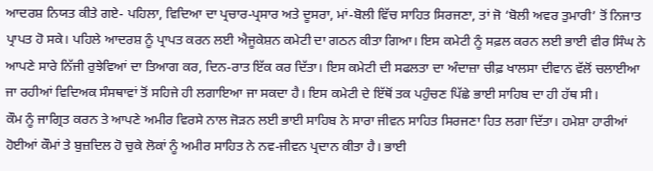ਆਦਰਸ਼ ਨਿਯਤ ਕੀਤੇ ਗਏ- ਪਹਿਲਾ, ਵਿਦਿਆ ਦਾ ਪ੍ਰਚਾਰ-ਪ੍ਰਸਾਰ ਅਤੇ ਦੂਸਰਾ, ਮਾਂ-ਬੋਲੀ ਵਿੱਚ ਸਾਹਿਤ ਸਿਰਜਣਾ, ਤਾਂ ਜੋ ‘ਬੋਲੀ ਅਵਰ ਤੁਮਾਰੀ’ ਤੋਂ ਨਿਜਾਤ ਪ੍ਰਾਪਤ ਹੋ ਸਕੇ। ਪਹਿਲੇ ਆਦਰਸ਼ ਨੂੰ ਪ੍ਰਾਪਤ ਕਰਨ ਲਈ ਐਜੂਕੇਸ਼ਨ ਕਮੇਟੀ ਦਾ ਗਠਨ ਕੀਤਾ ਗਿਆ। ਇਸ ਕਮੇਟੀ ਨੂੰ ਸਫ਼ਲ ਕਰਨ ਲਈ ਭਾਈ ਵੀਰ ਸਿੰਘ ਨੇ ਆਪਣੇ ਸਾਰੇ ਨਿੱਜੀ ਰੁਝੇਵਿਆਂ ਦਾ ਤਿਆਗ ਕਰ, ਦਿਨ-ਰਾਤ ਇੱਕ ਕਰ ਦਿੱਤਾ। ਇਸ ਕਮੇਟੀ ਦੀ ਸਫਲਤਾ ਦਾ ਅੰਦਾਜ਼ਾ ਚੀਫ਼ ਖਾਲਸਾ ਦੀਵਾਨ ਵੱਲੋਂ ਚਲਾਈਆ ਜਾ ਰਹੀਆਂ ਵਿਦਿਅਕ ਸੰਸਥਾਵਾਂ ਤੋਂ ਸਹਿਜੇ ਹੀ ਲਗਾਇਆ ਜਾ ਸਕਦਾ ਹੈ। ਇਸ ਕਮੇਟੀ ਦੇ ਇੱਥੋਂ ਤਕ ਪਹੁੰਚਣ ਪਿੱਛੇ ਭਾਈ ਸਾਹਿਬ ਦਾ ਹੀ ਹੱਥ ਸੀ।
ਕੌਮ ਨੂੰ ਜਾਗ੍ਰਿਤ ਕਰਨ ਤੇ ਆਪਣੇ ਅਮੀਰ ਵਿਰਸੇ ਨਾਲ ਜੋੜਨ ਲਈ ਭਾਈ ਸਾਹਿਬ ਨੇ ਸਾਰਾ ਜੀਵਨ ਸਾਹਿਤ ਸਿਰਜਣਾ ਹਿਤ ਲਗਾ ਦਿੱਤਾ। ਹਮੇਸ਼ਾ ਹਾਰੀਆਂ ਹੋਈਆਂ ਕੌਮਾਂ ਤੇ ਬੁਜ਼ਦਿਲ ਹੋ ਚੁਕੇ ਲੋਕਾਂ ਨੂੰ ਅਮੀਰ ਸਾਹਿਤ ਨੇ ਨਵ-ਜੀਵਨ ਪ੍ਰਦਾਨ ਕੀਤਾ ਹੈ। ਭਾਈ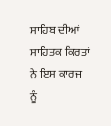ਸਾਹਿਬ ਦੀਆਂ ਸਾਹਿਤਕ ਕਿਰਤਾਂ ਨੇ ਇਸ ਕਾਰਜ ਨੂੰ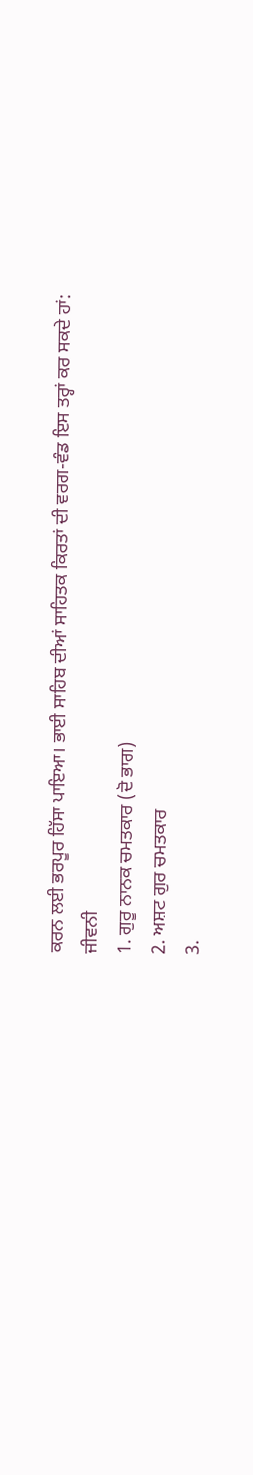ਕਰਨ ਲਈ ਭਰਪੂਰ ਹਿੱਸਾ ਪਾਇਆ। ਭਾਈ ਸਾਹਿਬ ਦੀਆਂ ਸਾਹਿਤਕ ਕਿਰਤਾਂ ਦੀ ਵਰਗ-ਵੰਡ ਇਸ ਤਰ੍ਹਾਂ ਕਰ ਸਕਦੇ ਹਾਂ:
ਜੀਵਨੀ
1. ਗੁਰੂ ਨਾਨਕ ਚਮਤਕਾਰ (ਦੋ ਭਾਗ)
2. ਅਸ਼ਟ ਗੁਰ ਚਮਤਕਾਰ
3.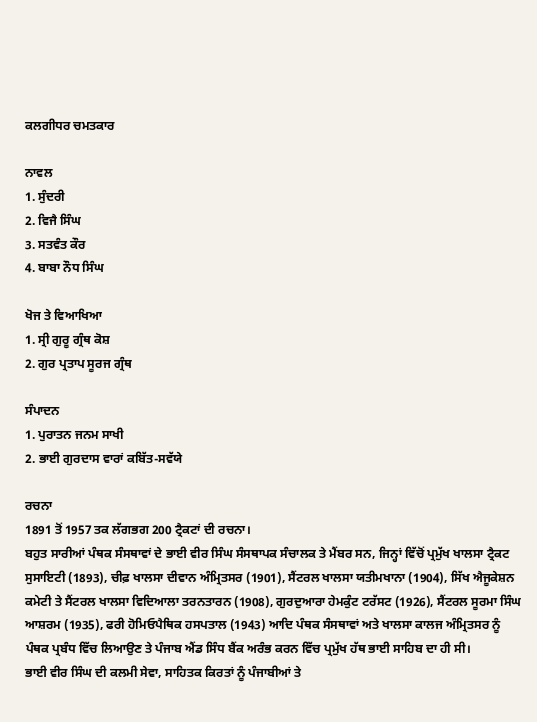ਕਲਗੀਧਰ ਚਮਤਕਾਰ

ਨਾਵਲ
1. ਸੁੰਦਰੀ
2. ਵਿਜੈ ਸਿੰਘ
3. ਸਤਵੰਤ ਕੌਰ
4. ਬਾਬਾ ਨੌਧ ਸਿੰਘ

ਖੋਜ ਤੇ ਵਿਆਖਿਆ
1. ਸ੍ਰੀ ਗੁਰੂ ਗ੍ਰੰਥ ਕੋਸ਼
2. ਗੁਰ ਪ੍ਰਤਾਪ ਸੂਰਜ ਗ੍ਰੰਥ

ਸੰਪਾਦਨ
1. ਪੁਰਾਤਨ ਜਨਮ ਸਾਖੀ
2. ਭਾਈ ਗੁਰਦਾਸ ਵਾਰਾਂ ਕਬਿੱਤ-ਸਵੱਯੇ

ਰਚਨਾ
1891 ਤੋਂ 1957 ਤਕ ਲੱਗਭਗ 200 ਟ੍ਰੈਕਟਾਂ ਦੀ ਰਚਨਾ।
ਬਹੁਤ ਸਾਰੀਆਂ ਪੰਥਕ ਸੰਸਥਾਵਾਂ ਦੇ ਭਾਈ ਵੀਰ ਸਿੰਘ ਸੰਸਥਾਪਕ ਸੰਚਾਲਕ ਤੇ ਮੈਂਬਰ ਸਨ, ਜਿਨ੍ਹਾਂ ਵਿੱਚੋਂ ਪ੍ਰਮੁੱਖ ਖਾਲਸਾ ਟ੍ਰੈਕਟ ਸੁਸਾਇਟੀ (1893), ਚੀਫ਼ ਖਾਲਸਾ ਦੀਵਾਨ ਅੰਮ੍ਰਿਤਸਰ (1901), ਸੈਂਟਰਲ ਖਾਲਸਾ ਯਤੀਮਖਾਨਾ (1904), ਸਿੱਖ ਐਜੂਕੇਸ਼ਨ ਕਮੇਟੀ ਤੇ ਸੈਂਟਰਲ ਖਾਲਸਾ ਵਿਦਿਆਲਾ ਤਰਨਤਾਰਨ (1908), ਗੁਰਦੁਆਰਾ ਹੇਮਕੁੰਟ ਟਰੱਸਟ (1926), ਸੈਂਟਰਲ ਸੂਰਮਾ ਸਿੰਘ ਆਸ਼ਰਮ (1935), ਫਰੀ ਹੋਮਿਓਪੈਥਿਕ ਹਸਪਤਾਲ (1943) ਆਦਿ ਪੰਥਕ ਸੰਸਥਾਵਾਂ ਅਤੇ ਖਾਲਸਾ ਕਾਲਜ ਅੰਮ੍ਰਿਤਸਰ ਨੂੰ ਪੰਥਕ ਪ੍ਰਬੰਧ ਵਿੱਚ ਲਿਆਉਣ ਤੇ ਪੰਜਾਬ ਐਂਡ ਸਿੰਧ ਬੈਂਕ ਅਰੰਭ ਕਰਨ ਵਿੱਚ ਪ੍ਰਮੁੱਖ ਹੱਥ ਭਾਈ ਸਾਹਿਬ ਦਾ ਹੀ ਸੀ।
ਭਾਈ ਵੀਰ ਸਿੰਘ ਦੀ ਕਲਮੀ ਸੇਵਾ, ਸਾਹਿਤਕ ਕਿਰਤਾਂ ਨੂੰ ਪੰਜਾਬੀਆਂ ਤੇ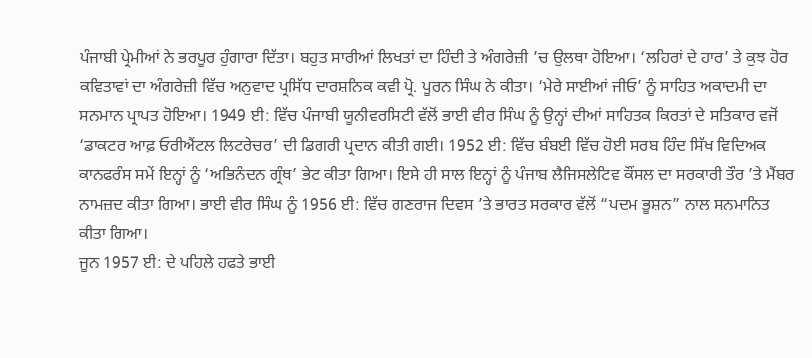ਪੰਜਾਬੀ ਪ੍ਰੇਮੀਆਂ ਨੇ ਭਰਪੂਰ ਹੁੰਗਾਰਾ ਦਿੱਤਾ। ਬਹੁਤ ਸਾਰੀਆਂ ਲਿਖਤਾਂ ਦਾ ਹਿੰਦੀ ਤੇ ਅੰਗਰੇਜ਼ੀ ’ਚ ਉਲਥਾ ਹੋਇਆ। ‘ਲਹਿਰਾਂ ਦੇ ਹਾਰ’ ਤੇ ਕੁਝ ਹੋਰ ਕਵਿਤਾਵਾਂ ਦਾ ਅੰਗਰੇਜ਼ੀ ਵਿੱਚ ਅਨੁਵਾਦ ਪ੍ਰਸਿੱਧ ਦਾਰਸ਼ਨਿਕ ਕਵੀ ਪ੍ਰੋ. ਪੂਰਨ ਸਿੰਘ ਨੇ ਕੀਤਾ। ‘ਮੇਰੇ ਸਾਈਆਂ ਜੀਓ’ ਨੂੰ ਸਾਹਿਤ ਅਕਾਦਮੀ ਦਾ ਸਨਮਾਨ ਪ੍ਰਾਪਤ ਹੋਇਆ। 1949 ਈ: ਵਿੱਚ ਪੰਜਾਬੀ ਯੂਨੀਵਰਸਿਟੀ ਵੱਲੋਂ ਭਾਈ ਵੀਰ ਸਿੰਘ ਨੂੰ ਉਨ੍ਹਾਂ ਦੀਆਂ ਸਾਹਿਤਕ ਕਿਰਤਾਂ ਦੇ ਸਤਿਕਾਰ ਵਜੋਂ ‘ਡਾਕਟਰ ਆਫ਼ ਓਰੀਐਂਟਲ ਲਿਟਰੇਚਰ’ ਦੀ ਡਿਗਰੀ ਪ੍ਰਦਾਨ ਕੀਤੀ ਗਈ। 1952 ਈ: ਵਿੱਚ ਬੰਬਈ ਵਿੱਚ ਹੋਈ ਸਰਬ ਹਿੰਦ ਸਿੱਖ ਵਿਦਿਅਕ ਕਾਨਫਰੰਸ ਸਮੇਂ ਇਨ੍ਹਾਂ ਨੂੰ ‘ਅਭਿਨੰਦਨ ਗ੍ਰੰਥ’ ਭੇਟ ਕੀਤਾ ਗਿਆ। ਇਸੇ ਹੀ ਸਾਲ ਇਨ੍ਹਾਂ ਨੂੰ ਪੰਜਾਬ ਲੈਜਿਸਲੇਟਿਵ ਕੌਂਸਲ ਦਾ ਸਰਕਾਰੀ ਤੌਰ ’ਤੇ ਮੈਂਬਰ ਨਾਮਜ਼ਦ ਕੀਤਾ ਗਿਆ। ਭਾਈ ਵੀਰ ਸਿੰਘ ਨੂੰ 1956 ਈ: ਵਿੱਚ ਗਣਰਾਜ ਦਿਵਸ ’ਤੇ ਭਾਰਤ ਸਰਕਾਰ ਵੱਲੋਂ “ਪਦਮ ਭੂਸ਼ਨ” ਨਾਲ ਸਨਮਾਨਿਤ ਕੀਤਾ ਗਿਆ।
ਜੂਨ 1957 ਈ: ਦੇ ਪਹਿਲੇ ਹਫਤੇ ਭਾਈ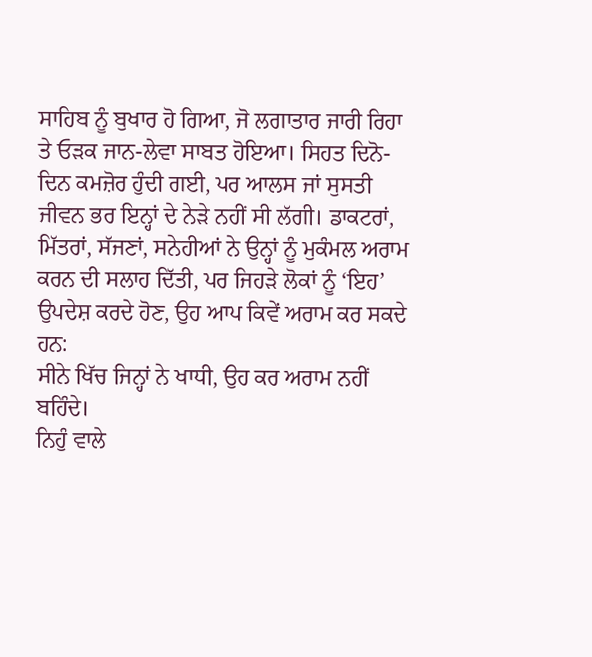ਸਾਹਿਬ ਨੂੰ ਬੁਖਾਰ ਹੋ ਗਿਆ, ਜੋ ਲਗਾਤਾਰ ਜਾਰੀ ਰਿਹਾ ਤੇ ਓੜਕ ਜਾਨ-ਲੇਵਾ ਸਾਬਤ ਹੋਇਆ। ਸਿਹਤ ਦਿਨੋ-ਦਿਨ ਕਮਜ਼ੋਰ ਹੁੰਦੀ ਗਈ, ਪਰ ਆਲਸ ਜਾਂ ਸੁਸਤੀ ਜੀਵਨ ਭਰ ਇਨ੍ਹਾਂ ਦੇ ਨੇੜੇ ਨਹੀਂ ਸੀ ਲੱਗੀ। ਡਾਕਟਰਾਂ, ਮਿੱਤਰਾਂ, ਸੱਜਣਾਂ, ਸਨੇਹੀਆਂ ਨੇ ਉਨ੍ਹਾਂ ਨੂੰ ਮੁਕੰਮਲ ਅਰਾਮ ਕਰਨ ਦੀ ਸਲਾਹ ਦਿੱਤੀ, ਪਰ ਜਿਹੜੇ ਲੋਕਾਂ ਨੂੰ ‘ਇਹ’ ਉਪਦੇਸ਼ ਕਰਦੇ ਹੋਣ, ਉਹ ਆਪ ਕਿਵੇਂ ਅਰਾਮ ਕਰ ਸਕਦੇ ਹਨ:
ਸੀਨੇ ਖਿੱਚ ਜਿਨ੍ਹਾਂ ਨੇ ਖਾਧੀ, ਉਹ ਕਰ ਅਰਾਮ ਨਹੀਂ ਬਹਿੰਦੇ।
ਨਿਹੁੰ ਵਾਲੇ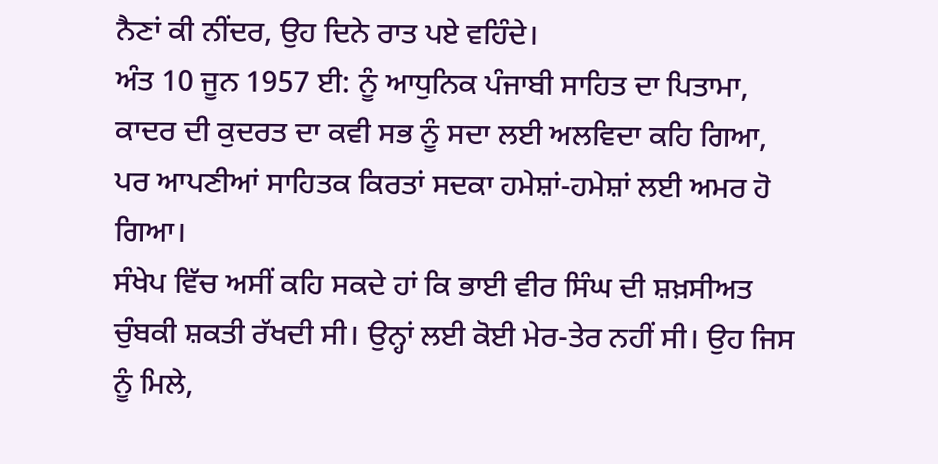ਨੈਣਾਂ ਕੀ ਨੀਂਦਰ, ਉਹ ਦਿਨੇ ਰਾਤ ਪਏ ਵਹਿੰਦੇ।
ਅੰਤ 10 ਜੂਨ 1957 ਈ: ਨੂੰ ਆਧੁਨਿਕ ਪੰਜਾਬੀ ਸਾਹਿਤ ਦਾ ਪਿਤਾਮਾ, ਕਾਦਰ ਦੀ ਕੁਦਰਤ ਦਾ ਕਵੀ ਸਭ ਨੂੰ ਸਦਾ ਲਈ ਅਲਵਿਦਾ ਕਹਿ ਗਿਆ, ਪਰ ਆਪਣੀਆਂ ਸਾਹਿਤਕ ਕਿਰਤਾਂ ਸਦਕਾ ਹਮੇਸ਼ਾਂ-ਹਮੇਸ਼ਾਂ ਲਈ ਅਮਰ ਹੋ ਗਿਆ।
ਸੰਖੇਪ ਵਿੱਚ ਅਸੀਂ ਕਹਿ ਸਕਦੇ ਹਾਂ ਕਿ ਭਾਈ ਵੀਰ ਸਿੰਘ ਦੀ ਸ਼ਖ਼ਸੀਅਤ ਚੁੰਬਕੀ ਸ਼ਕਤੀ ਰੱਖਦੀ ਸੀ। ਉਨ੍ਹਾਂ ਲਈ ਕੋਈ ਮੇਰ-ਤੇਰ ਨਹੀਂ ਸੀ। ਉਹ ਜਿਸ ਨੂੰ ਮਿਲੇ,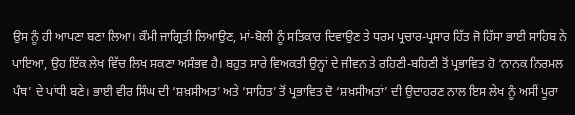ਉਸ ਨੂੰ ਹੀ ਆਪਣਾ ਬਣਾ ਲਿਆ। ਕੌਮੀ ਜਾਗ੍ਰਿਤੀ ਲਿਆਉਣ, ਮਾਂ-ਬੋਲੀ ਨੂੰ ਸਤਿਕਾਰ ਦਿਵਾਉਣ ਤੇ ਧਰਮ ਪ੍ਰਚਾਰ-ਪ੍ਰਸਾਰ ਹਿੱਤ ਜੋ ਹਿੱਸਾ ਭਾਈ ਸਾਹਿਬ ਨੇ ਪਾਇਆ, ਉਹ ਇੱਕ ਲੇਖ ਵਿੱਚ ਲਿਖ ਸਕਣਾ ਅਸੰਭਵ ਹੈ। ਬਹੁਤ ਸਾਰੇ ਵਿਅਕਤੀ ਉਨ੍ਹਾਂ ਦੇ ਜੀਵਨ ਤੇ ਰਹਿਣੀ-ਬਹਿਣੀ ਤੋਂ ਪ੍ਰਭਾਵਿਤ ਹੋ ‘ਨਾਨਕ ਨਿਰਮਲ ਪੰਥ’ ਦੇ ਪਾਂਧੀ ਬਣੇ। ਭਾਈ ਵੀਰ ਸਿੰਘ ਦੀ ‘ਸ਼ਖ਼ਸੀਅਤ’ ਅਤੇ ‘ਸਾਹਿਤ’ ਤੋਂ ਪ੍ਰਭਾਵਿਤ ਦੋ ‘ਸ਼ਖ਼ਸੀਅਤਾਂ’ ਦੀ ਉਦਾਹਰਣ ਨਾਲ ਇਸ ਲੇਖ ਨੂੰ ਅਸੀਂ ਪੂਰਾ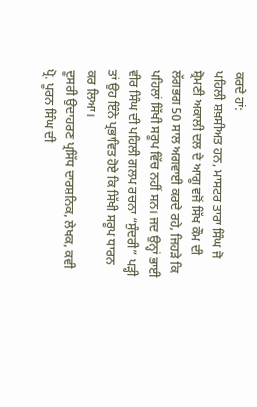ਕਰਦੇ ਹਾਂ:
ਪਹਿਲੀ ਸ਼ਖ਼ਸੀਅਤ ਹਨ, ਮਾਸਟਰ ਤਾਰਾ ਸਿੰਘ ਜੋ ਸ਼੍ਰੋਮਣੀ ਅਕਾਲੀ ਦਲ ਦੇ ਆਗੂ ਵਜੋਂ ਸਿੱਖ ਕੌਮ ਦੀ ਲੱਗਭਗ 50 ਸਾਲ ਅਗਵਾਈ ਕਰਦੇ ਰਹੇ, ਜਿਹੜੇ ਕਿ ਪਹਿਲਾਂ ਸਿੱਖੀ ਸਰੂਪ ਵਿੱਚ ਨਹੀਂ ਸਨ। ਜਦ ਉਨ੍ਹਾਂ ਭਾਈ ਵੀਰ ਸਿੰਘ ਦੀ ਪਹਿਲੀ ਗਲਪ ਰਚਨਾ “ਸੁੰਦਰੀ” ਪੜ੍ਹੀ ਤਾਂ ਉਹ ਇੰਨੇ ਪ੍ਰਭਾਵਿਤ ਹੋਏ ਕਿ ਸਿੱਖੀ ਸਰੂਪ ਧਾਰਨ ਕਰ ਲਿਆ।
ਦੂਸਰੀ ਉਦਾਹਰਣ ਪ੍ਰਸਿੱਧ ਦਾਰਸ਼ਨਿਕ, ਲੇਖਕ, ਕਵੀ ਪ੍ਰੋ. ਪੂਰਨ ਸਿੰਘ ਦੀ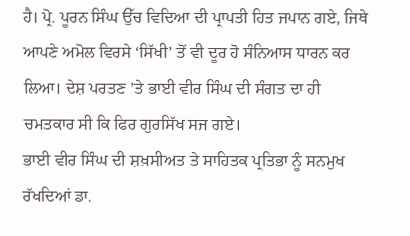ਹੈ। ਪ੍ਰੋ. ਪੂਰਨ ਸਿੰਘ ਉੱਚ ਵਿਦਿਆ ਦੀ ਪ੍ਰਾਪਤੀ ਹਿਤ ਜਪਾਨ ਗਏ, ਜਿਥੇ ਆਪਣੇ ਅਮੋਲ ਵਿਰਸੇ ‘ਸਿੱਖੀ’ ਤੋਂ ਵੀ ਦੂਰ ਹੋ ਸੰਨਿਆਸ ਧਾਰਨ ਕਰ ਲਿਆ। ਦੇਸ਼ ਪਰਤਣ ’ਤੇ ਭਾਈ ਵੀਰ ਸਿੰਘ ਦੀ ਸੰਗਤ ਦਾ ਹੀ ਚਮਤਕਾਰ ਸੀ ਕਿ ਫਿਰ ਗੁਰਸਿੱਖ ਸਜ ਗਏ।
ਭਾਈ ਵੀਰ ਸਿੰਘ ਦੀ ਸ਼ਖ਼ਸੀਅਤ ਤੇ ਸਾਹਿਤਕ ਪ੍ਰਤਿਭਾ ਨੂੰ ਸਨਮੁਖ ਰੱਖਦਿਆਂ ਡਾ.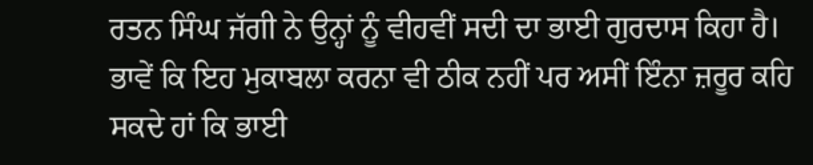ਰਤਨ ਸਿੰਘ ਜੱਗੀ ਨੇ ਉਨ੍ਹਾਂ ਨੂੰ ਵੀਹਵੀਂ ਸਦੀ ਦਾ ਭਾਈ ਗੁਰਦਾਸ ਕਿਹਾ ਹੈ। ਭਾਵੇਂ ਕਿ ਇਹ ਮੁਕਾਬਲਾ ਕਰਨਾ ਵੀ ਠੀਕ ਨਹੀਂ ਪਰ ਅਸੀਂ ਇੰਨਾ ਜ਼ਰੂਰ ਕਹਿ ਸਕਦੇ ਹਾਂ ਕਿ ਭਾਈ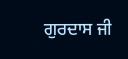ਗੁਰਦਾਸ ਜੀ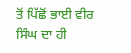ਤੋਂ ਪਿੱਛੋਂ ਭਾਈ ਵੀਰ ਸਿੰਘ ਦਾ ਹੀ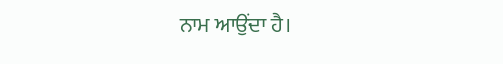ਨਾਮ ਆਉਂਦਾ ਹੈ।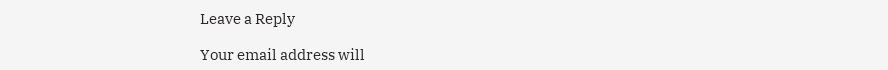Leave a Reply

Your email address will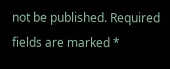not be published. Required fields are marked *